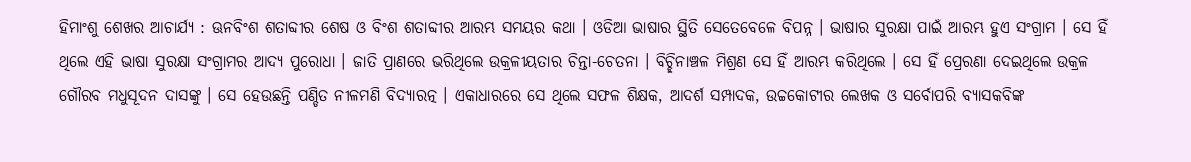ହିମାଂଶୁ ଶେଖର ଆଚାର୍ଯ୍ୟ : ଊନବିଂଶ ଶତାବ୍ଦୀର ଶେଷ ଓ ବିଂଶ ଶତାବ୍ଦୀର ଆରମ୍ଭ ସମୟର କଥା । ଓଡିଆ ଭାଷାର ସ୍ଥିତି ସେତେବେଳେ ବିପନ୍ନ । ଭାଷାର ସୁରକ୍ଷା ପାଇଁ ଆରମ୍ଭ ହୁଏ ସଂଗ୍ରାମ । ସେ ହିଁ ଥିଲେ ଏହି ଭାଷା ସୁରକ୍ଷା ସଂଗ୍ରାମର ଆଦ୍ୟ ପୁରୋଧା । ଜାତି ପ୍ରାଣରେ ଭରିଥିଲେ ଉକ୍ରଳୀୟତାର ଚିନ୍ତା-ଚେତନା । ବିଚ୍ଛିନାଞ୍ଚଳ ମିଶ୍ରଣ ସେ ହିଁ ଆରମ୍ଭ କରିଥିଲେ । ସେ ହିଁ ପ୍ରେରଣା ଦେଇଥିଲେ ଉକ୍ରଳ ଗୌରବ ମଧୁସୂଦନ ଦାସଙ୍କୁ । ସେ ହେଉଛନ୍ତି ପଣ୍ଡିତ ନୀଳମଣି ବିଦ୍ୟାରତ୍ନ । ଏକାଧାରରେ ସେ ଥିଲେ ସଫଳ ଶିକ୍ଷକ, ଆଦର୍ଶ ସମ୍ପାଦକ, ଉଚ୍ଚକୋଟୀର ଲେଖକ ଓ ସର୍ବୋପରି ବ୍ୟାସକବିଙ୍କ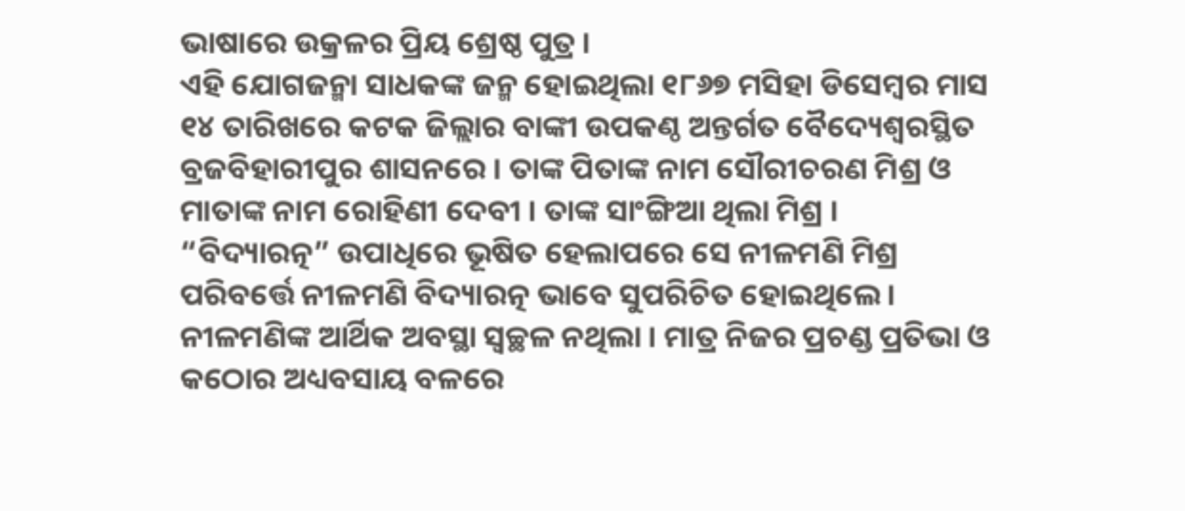ଭାଷାରେ ଉକ୍ରଳର ପ୍ରିୟ ଶ୍ରେଷ୍ଠ ପୁତ୍ର ।
ଏହି ଯୋଗଜନ୍ମା ସାଧକଙ୍କ ଜନ୍ମ ହୋଇଥିଲା ୧୮୬୭ ମସିହା ଡିସେମ୍ବର ମାସ ୧୪ ତାରିଖରେ କଟକ ଜିଲ୍ଲାର ବାଙ୍କୀ ଉପକଣ୍ଠ ଅନ୍ତର୍ଗତ ବୈଦ୍ୟେଶ୍ୱରସ୍ଥିତ ବ୍ରଜବିହାରୀପୁର ଶାସନରେ । ତାଙ୍କ ପିତାଙ୍କ ନାମ ସୌରୀଚରଣ ମିଶ୍ର ଓ ମାତାଙ୍କ ନାମ ରୋହିଣୀ ଦେବୀ । ତାଙ୍କ ସାଂଙ୍ଗିଆ ଥିଲା ମିଶ୍ର । “ବିଦ୍ୟାରତ୍ନ” ଉପାଧିରେ ଭୂଷିତ ହେଲାପରେ ସେ ନୀଳମଣି ମିଶ୍ର ପରିବର୍ତ୍ତେ ନୀଳମଣି ବିଦ୍ୟାରତ୍ନ ଭାବେ ସୁପରିଚିତ ହୋଇଥିଲେ । ନୀଳମଣିଙ୍କ ଆର୍ଥିକ ଅବସ୍ଥା ସ୍ୱଚ୍ଛଳ ନଥିଲା । ମାତ୍ର ନିଜର ପ୍ରଚଣ୍ଡ ପ୍ରତିଭା ଓ କଠୋର ଅଧ୍ୟବସାୟ ବଳରେ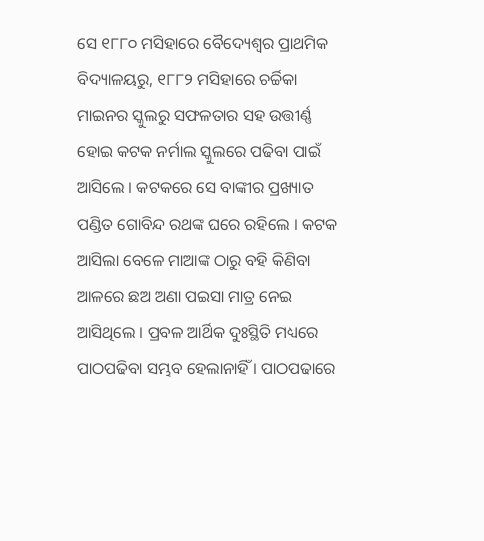ସେ ୧୮୮୦ ମସିହାରେ ବୈଦ୍ୟେଶ୍ୱର ପ୍ରାଥମିକ ବିଦ୍ୟାଳୟରୁ, ୧୮୮୨ ମସିହାରେ ଚର୍ଚ୍ଚିକା ମାଇନର ସ୍କୁଲରୁ ସଫଳତାର ସହ ଉତ୍ତୀର୍ଣ୍ଣ ହୋଇ କଟକ ନର୍ମାଲ ସ୍କୁଲରେ ପଢିବା ପାଇଁ ଆସିଲେ । କଟକରେ ସେ ବାଙ୍କୀର ପ୍ରଖ୍ୟାତ ପଣ୍ଡିତ ଗୋବିନ୍ଦ ରଥଙ୍କ ଘରେ ରହିଲେ । କଟକ ଆସିଲା ବେଳେ ମାଆଙ୍କ ଠାରୁ ବହି କିଣିବା ଆଳରେ ଛଅ ଅଣା ପଇସା ମାତ୍ର ନେଇ ଆସିଥିଲେ । ପ୍ରବଳ ଆର୍ଥିକ ଦୁଃସ୍ଥିତି ମଧ୍ୟରେ ପାଠପଢିବା ସମ୍ଭବ ହେଲାନାହିଁ । ପାଠପଢାରେ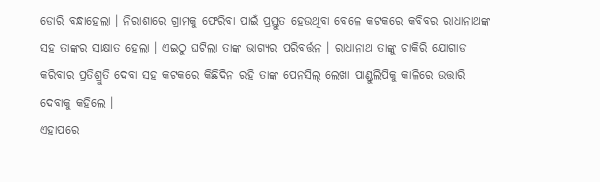ଡୋରି ବନ୍ଧାହେଲା । ନିରାଶାରେ ଗ୍ରାମକୁ ଫେରିବା ପାଇଁ ପ୍ରସ୍ତୁତ ହେଉଥିବା ବେଳେ କଟକରେ କବିବର ରାଧାନାଥଙ୍କ ସହ ତାଙ୍କର ସାକ୍ଷାତ ହେଲା । ଏଇଠୁ ଘଟିଲା ତାଙ୍କ ଭାଗ୍ୟର ପରିବର୍ତ୍ତନ । ରାଧାନାଥ ତାଙ୍କୁ ଚାକିରି ଯୋଗାଡ କରିବାର ପ୍ରତିଶ୍ରୁତି ଦେବା ସହ କଟକରେ କିଛିଦିନ ରହି ତାଙ୍କ ପେନସିଲ୍ ଲେଖା ପାଣ୍ଡୁଲିପିକୁ କାଳିରେ ଉତ୍ତାରି ଦେବାକୁ କହିଲେ ।
ଏହାପରେ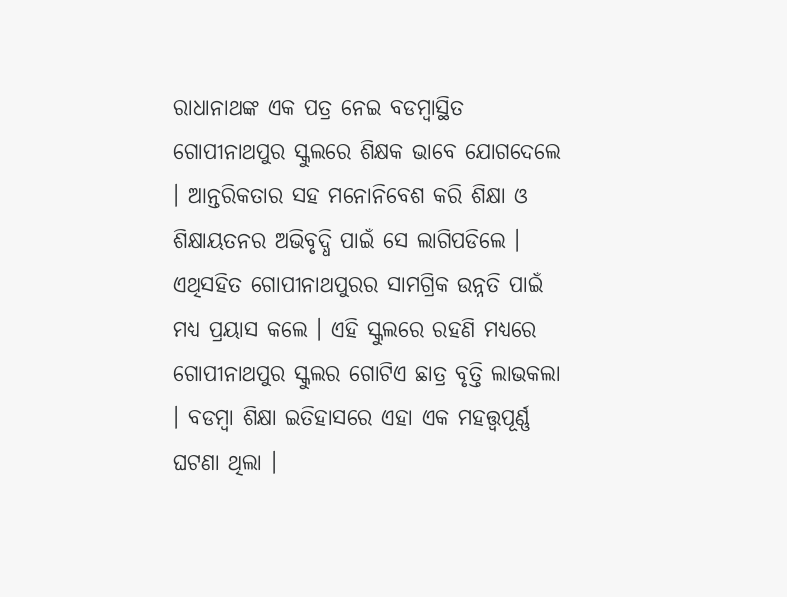ରାଧାନାଥଙ୍କ ଏକ ପତ୍ର ନେଇ ବଡମ୍ବାସ୍ଥିତ ଗୋପୀନାଥପୁର ସ୍କୁଲରେ ଶିକ୍ଷକ ଭାବେ ଯୋଗଦେଲେ । ଆନ୍ତରିକତାର ସହ ମନୋନିବେଶ କରି ଶିକ୍ଷା ଓ ଶିକ୍ଷାୟତନର ଅଭିବୃଦ୍ଧି ପାଇଁ ସେ ଲାଗିପଡିଲେ । ଏଥିସହିତ ଗୋପୀନାଥପୁରର ସାମଗ୍ରିକ ଉନ୍ନତି ପାଇଁ ମଧ୍ୟ ପ୍ରୟାସ କଲେ । ଏହି ସ୍କୁଲରେ ରହଣି ମଧ୍ୟରେ ଗୋପୀନାଥପୁର ସ୍କୁଲର ଗୋଟିଏ ଛାତ୍ର ବୃତ୍ତି ଲାଭକଲା । ବଡମ୍ବା ଶିକ୍ଷା ଇତିହାସରେ ଏହା ଏକ ମହତ୍ତ୍ୱପୂର୍ଣ୍ଣ ଘଟଣା ଥିଲା ।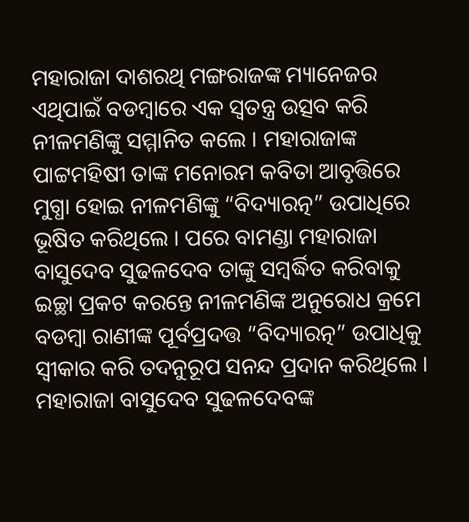ମହାରାଜା ଦାଶରଥି ମଙ୍ଗରାଜଙ୍କ ମ୍ୟାନେଜର ଏଥିପାଇଁ ବଡମ୍ବାରେ ଏକ ସ୍ୱତନ୍ତ୍ର ଉତ୍ସବ କରି ନୀଳମଣିଙ୍କୁ ସମ୍ମାନିତ କଲେ । ମହାରାଜାଙ୍କ ପାଟ୍ଟମହିଷୀ ତାଙ୍କ ମନୋରମ କବିତା ଆବୃତ୍ତିରେ ମୁଗ୍ଧା ହୋଇ ନୀଳମଣିଙ୍କୁ “ବିଦ୍ୟାରତ୍ନ” ଉପାଧିରେ ଭୂଷିତ କରିଥିଲେ । ପରେ ବାମଣ୍ଡା ମହାରାଜା ବାସୁଦେବ ସୁଢଳଦେବ ତାଙ୍କୁ ସମ୍ବର୍ଦ୍ଧିତ କରିବାକୁ ଇଚ୍ଛା ପ୍ରକଟ କରନ୍ତେ ନୀଳମଣିଙ୍କ ଅନୁରୋଧ କ୍ରମେ ବଡମ୍ବା ରାଣୀଙ୍କ ପୂର୍ବପ୍ରଦତ୍ତ “ବିଦ୍ୟାରତ୍ନ” ଉପାଧିକୁ ସ୍ୱୀକାର କରି ତଦନୁରୂପ ସନନ୍ଦ ପ୍ରଦାନ କରିଥିଲେ ।
ମହାରାଜା ବାସୁଦେବ ସୁଢଳଦେବଙ୍କ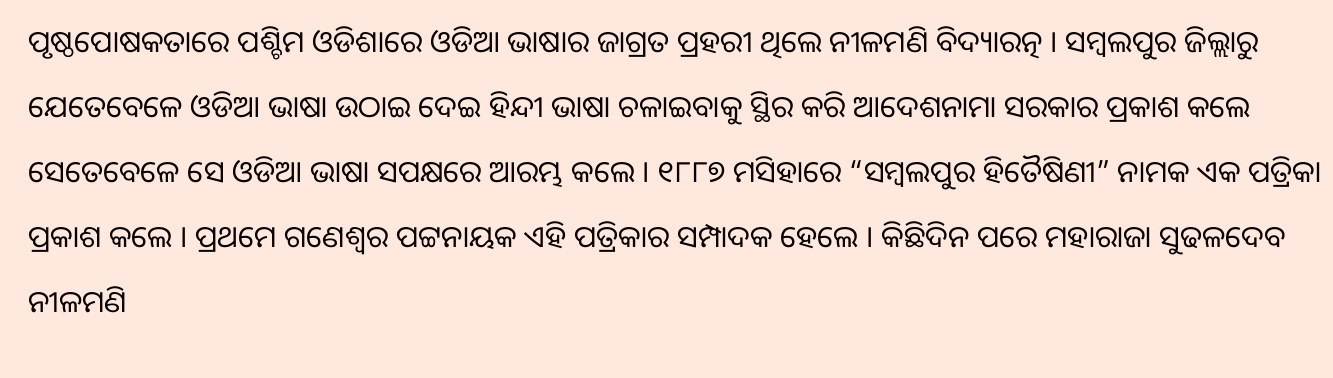ପୃଷ୍ଠପୋଷକତାରେ ପଶ୍ଚିମ ଓଡିଶାରେ ଓଡିଆ ଭାଷାର ଜାଗ୍ରତ ପ୍ରହରୀ ଥିଲେ ନୀଳମଣି ବିଦ୍ୟାରତ୍ନ । ସମ୍ବଲପୁର ଜିଲ୍ଲାରୁ ଯେତେବେଳେ ଓଡିଆ ଭାଷା ଉଠାଇ ଦେଇ ହିନ୍ଦୀ ଭାଷା ଚଳାଇବାକୁ ସ୍ଥିର କରି ଆଦେଶନାମା ସରକାର ପ୍ରକାଶ କଲେ ସେତେବେଳେ ସେ ଓଡିଆ ଭାଷା ସପକ୍ଷରେ ଆରମ୍ଭ କଲେ । ୧୮୮୭ ମସିହାରେ “ସମ୍ବଲପୁର ହିତୈଷିଣୀ” ନାମକ ଏକ ପତ୍ରିକା ପ୍ରକାଶ କଲେ । ପ୍ରଥମେ ଗଣେଶ୍ୱର ପଟ୍ଟନାୟକ ଏହି ପତ୍ରିକାର ସମ୍ପାଦକ ହେଲେ । କିଛିଦିନ ପରେ ମହାରାଜା ସୁଢଳଦେବ ନୀଳମଣି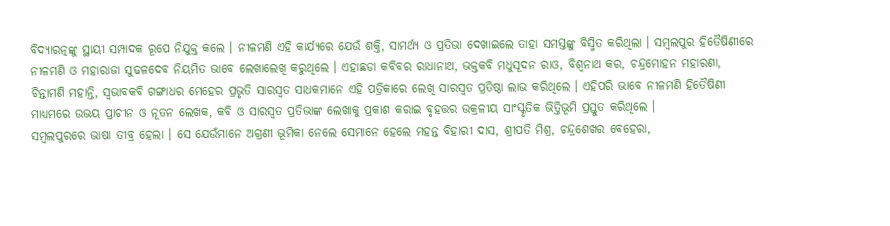ବିଦ୍ୟାରତ୍ନଙ୍କୁ ସ୍ଥାୟୀ ସମ୍ପାଦକ ରୂପେ ନିଯୁକ୍ତ କଲେ । ନୀଳମଣି ଏହି କାର୍ଯ୍ୟରେ ଯେଉଁ ଶକ୍ତି, ସାମର୍ଥ୍ୟ ଓ ପ୍ରତିଭା ଦେଖାଇଲେ ତାହା ସମସ୍ତଙ୍କୁ ବିସ୍ମିତ କରିଥିଲା । ସମ୍ବଲପୁର ହିତୈଷିଣୀରେ ନୀଳମଣି ଓ ମହାରାଜା ସୁଢଳଦେବ ନିୟମିତ ଭାବେ ଲେଖାଲେଖି କରୁଥିଲେ । ଏହାଛଡା କବିବର ରାଧାନାଥ, ଭକ୍ତକବି ମଧୁସୂଦନ ରାଓ, ବିଶ୍ୱନାଥ କର, ଚନ୍ଦ୍ରମୋହନ ମହାରଣା, ଚିନ୍ତାମଣି ମହାନ୍ତି, ସ୍ୱଭାବକବି ଗଙ୍ଗାଧର ମେହେର ପ୍ରଭୃତି ସାରସ୍ୱତ ସାଧକମାନେ ଏହି ପତ୍ରିକାରେ ଲେଖି ସାରସ୍ୱତ ପ୍ରତିଷ୍ଠା ଲାଭ କରିଥିଲେ । ଏହିପରି ଭାବେ ନୀଳମଣି ହିତୈଷିଣୀ ମାଧ୍ୟମରେ ଉଭୟ ପ୍ରାଚୀନ ଓ ନୂତନ ଲେଖକ, କବି ଓ ସାରସ୍ୱତ ପ୍ରତିଭାଙ୍କ ଲେଖାକୁ ପ୍ରକାଶ କରାଇ ବୃହତ୍ତର ଉକ୍ରଳୀୟ ସାଂସ୍କୃତିକ ଭିତ୍ତିଭୂମି ପ୍ରସ୍ତୁତ କରିଥିଲେ ।
ସମ୍ବଲପୁରରେ ଭାଷା ତୀବ୍ର ହେଲା । ସେ ଯେଉଁମାନେ ଅଗ୍ରଣୀ ଭୂମିକା ନେଲେ ସେମାନେ ହେଲେ ମହନ୍ତ ବିହାରୀ ଦାସ, ଶ୍ରୀପତି ମିଶ୍ର, ଚନ୍ଦ୍ରଶେଖର ବେହେରା,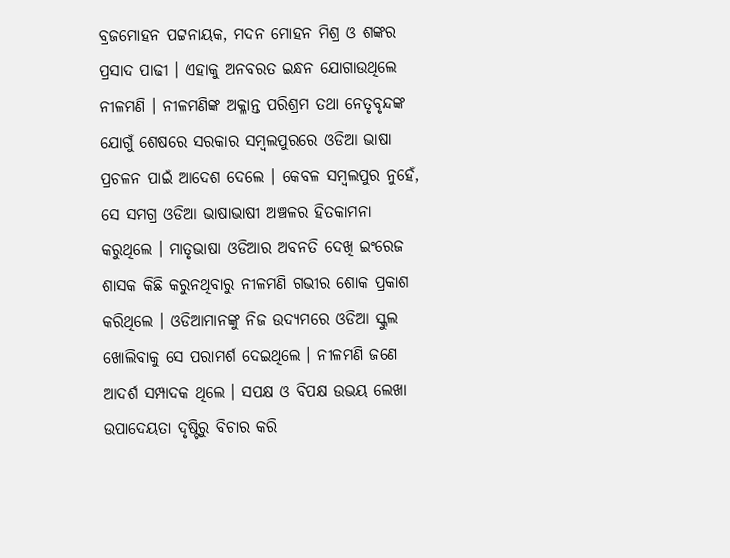ବ୍ରଜମୋହନ ପଟ୍ଟନାୟକ, ମଦନ ମୋହନ ମିଶ୍ର ଓ ଶଙ୍କର ପ୍ରସାଦ ପାଢୀ । ଏହାକୁ ଅନବରତ ଇନ୍ଧନ ଯୋଗାଉଥିଲେ ନୀଳମଣି । ନୀଳମଣିଙ୍କ ଅକ୍ଳାନ୍ତ ପରିଶ୍ରମ ତଥା ନେତୃବୃନ୍ଦଙ୍କ ଯୋଗୁଁ ଶେଷରେ ସରକାର ସମ୍ବଲପୁରରେ ଓଡିଆ ଭାଷା ପ୍ରଚଳନ ପାଇଁ ଆଦେଶ ଦେଲେ । କେବଳ ସମ୍ବଲପୁର ନୁହେଁ, ସେ ସମଗ୍ର ଓଡିଆ ଭାଷାଭାଷୀ ଅଞ୍ଚଳର ହିତକାମନା କରୁଥିଲେ । ମାତୃଭାଷା ଓଡିଆର ଅବନତି ଦେଖି ଇଂରେଜ ଶାସକ କିଛି କରୁନଥିବାରୁ ନୀଳମଣି ଗଭୀର ଶୋକ ପ୍ରକାଶ କରିଥିଲେ । ଓଡିଆମାନଙ୍କୁ ନିଜ ଉଦ୍ୟମରେ ଓଡିଆ ସ୍କୁଲ ଖୋଲିବାକୁ ସେ ପରାମର୍ଶ ଦେଇଥିଲେ । ନୀଳମଣି ଜଣେ ଆଦର୍ଶ ସମ୍ପାଦକ ଥିଲେ । ସପକ୍ଷ ଓ ବିପକ୍ଷ ଉଭୟ ଲେଖା ଉପାଦେୟତା ଦୃଷ୍ଟିରୁ ବିଚାର କରି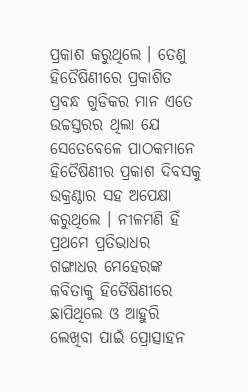ପ୍ରକାଶ କରୁଥିଲେ । ତେଣୁ ହିତୈଷିଣୀରେ ପ୍ରକାଶିତ ପ୍ରବନ୍ଧ ଗୁଡିକର ମାନ ଏତେ ଉଚ୍ଚସ୍ତରର ଥିଲା ଯେ ସେତେବେଳେ ପାଠକମାନେ ହିତୈଷିଣୀର ପ୍ରକାଶ ଦିବସକୁ ଉକ୍ରଣ୍ଠାର ସହ ଅପେକ୍ଷା କରୁଥିଲେ । ନୀଳମଣି ହିଁ ପ୍ରଥମେ ପ୍ରତିଭାଧର ଗଙ୍ଗାଧର ମେହେରଙ୍କ କବିତାକୁ ହିତୈଷିଣୀରେ ଛାପିଥିଲେ ଓ ଆହୁରି ଲେଖିବା ପାଇଁ ପ୍ରୋତ୍ସାହନ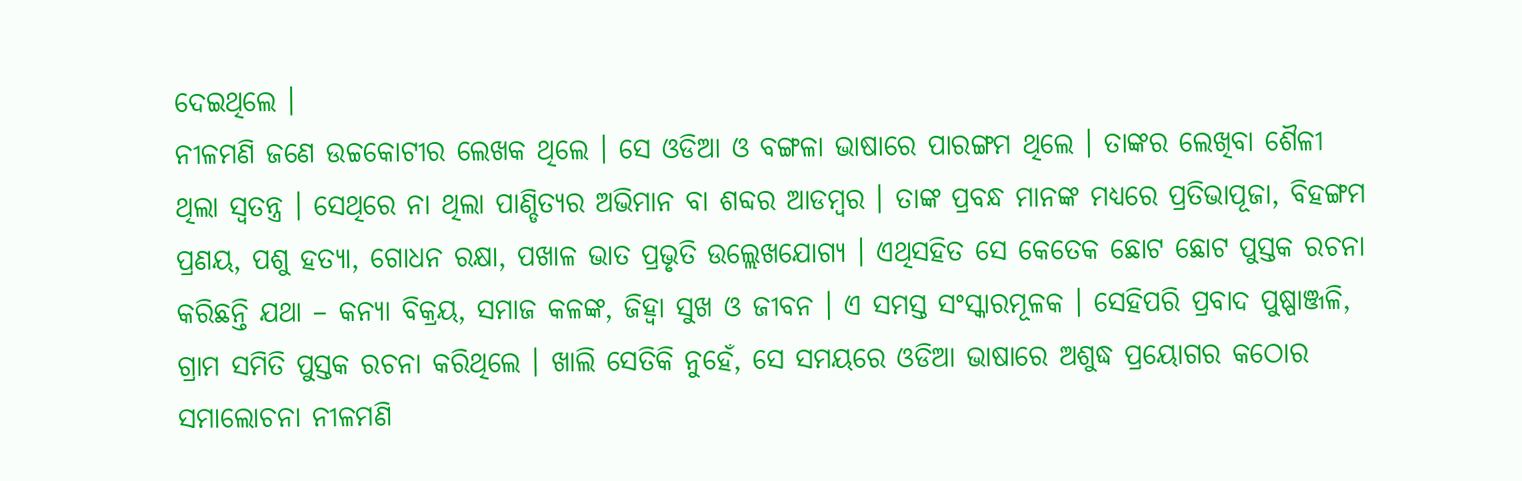ଦେଇଥିଲେ ।
ନୀଳମଣି ଜଣେ ଉଚ୍ଚକୋଟୀର ଲେଖକ ଥିଲେ । ସେ ଓଡିଆ ଓ ବଙ୍ଗଳା ଭାଷାରେ ପାରଙ୍ଗମ ଥିଲେ । ତାଙ୍କର ଲେଖିବା ଶୈଳୀ ଥିଲା ସ୍ୱତନ୍ତ୍ର । ସେଥିରେ ନା ଥିଲା ପାଣ୍ଡିତ୍ୟର ଅଭିମାନ ବା ଶବ୍ଦର ଆଡମ୍ବର । ତାଙ୍କ ପ୍ରବନ୍ଧ ମାନଙ୍କ ମଧ୍ୟରେ ପ୍ରତିଭାପୂଜା, ବିହଙ୍ଗମ ପ୍ରଣୟ, ପଶୁ ହତ୍ୟା, ଗୋଧନ ରକ୍ଷା, ପଖାଳ ଭାତ ପ୍ରଭୃତି ଉଲ୍ଲେଖଯୋଗ୍ୟ । ଏଥିସହିତ ସେ କେତେକ ଛୋଟ ଛୋଟ ପୁସ୍ତକ ରଚନା କରିଛନ୍ତି ଯଥା – କନ୍ୟା ବିକ୍ରୟ, ସମାଜ କଳଙ୍କ, ଜିହ୍ୱା ସୁଖ ଓ ଜୀବନ । ଏ ସମସ୍ତ ସଂସ୍କାରମୂଳକ । ସେହିପରି ପ୍ରବାଦ ପୁଷ୍ପାଞ୍ଜଳି, ଗ୍ରାମ ସମିତି ପୁସ୍ତକ ରଚନା କରିଥିଲେ । ଖାଲି ସେତିକି ନୁହେଁ, ସେ ସମୟରେ ଓଡିଆ ଭାଷାରେ ଅଶୁଦ୍ଧ ପ୍ରୟୋଗର କଠୋର ସମାଲୋଚନା ନୀଳମଣି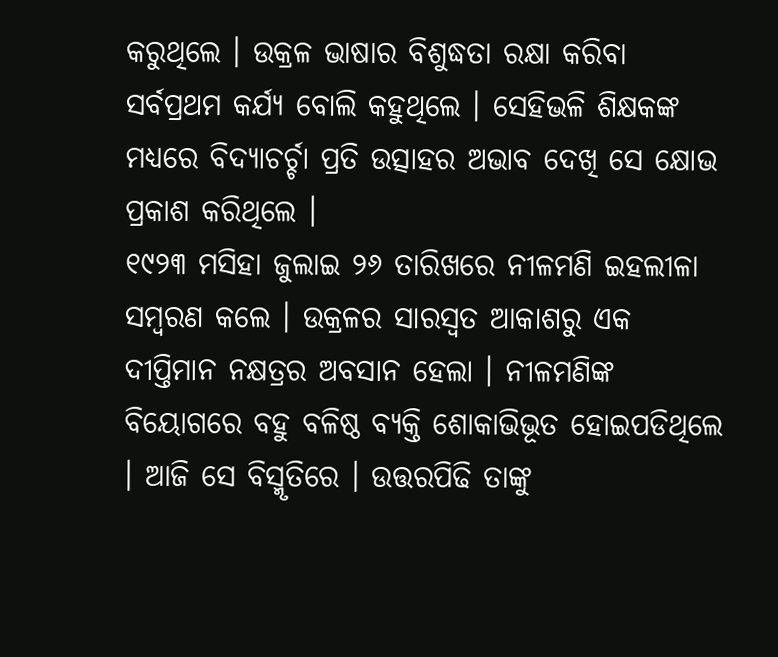କରୁଥିଲେ । ଉକ୍ରଳ ଭାଷାର ବିଶୁଦ୍ଧତା ରକ୍ଷା କରିବା ସର୍ବପ୍ରଥମ କର୍ଯ୍ୟ ବୋଲି କହୁଥିଲେ । ସେହିଭଳି ଶିକ୍ଷକଙ୍କ ମଧ୍ୟରେ ବିଦ୍ୟାଚର୍ଚ୍ଚା ପ୍ରତି ଉତ୍ସାହର ଅଭାବ ଦେଖି ସେ କ୍ଷୋଭ ପ୍ରକାଶ କରିଥିଲେ ।
୧୯୨୩ ମସିହା ଜୁଲାଇ ୨୬ ତାରିଖରେ ନୀଳମଣି ଇହଲୀଳା ସମ୍ବରଣ କଲେ । ଉକ୍ରଳର ସାରସ୍ୱତ ଆକାଶରୁ ଏକ ଦୀପ୍ତିମାନ ନକ୍ଷତ୍ରର ଅବସାନ ହେଲା । ନୀଳମଣିଙ୍କ ବିୟୋଗରେ ବହୁ ବଳିଷ୍ଠ ବ୍ୟକ୍ତି ଶୋକାଭିଭୂତ ହୋଇପଡିଥିଲେ । ଆଜି ସେ ବିସ୍ମୃତିରେ । ଉତ୍ତରପିଢି ତାଙ୍କୁ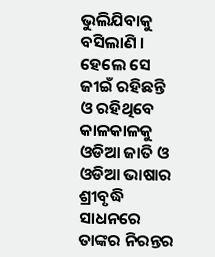ଭୁଲିଯିବାକୁ ବସିଲାଣି । ହେଲେ ସେ ଜୀଇଁ ରହିଛନ୍ତି ଓ ରହିଥିବେ କାଳକାଳକୁ ଓଡିଆ ଜାତି ଓ ଓଡିଆ ଭାଷାର ଶ୍ରୀବୃଦ୍ଧି ସାଧନରେ ତାଙ୍କର ନିରନ୍ତର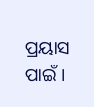ପ୍ରୟାସ ପାଇଁ ।